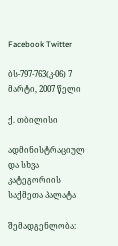Facebook Twitter

ბს-797-763(კ-06) 7 მარტი, 2007 წელი

ქ. თბილისი

ადმინისტრაციულ და სხვა კატეგორიის საქმეთა პალატა

შემადგენლობა: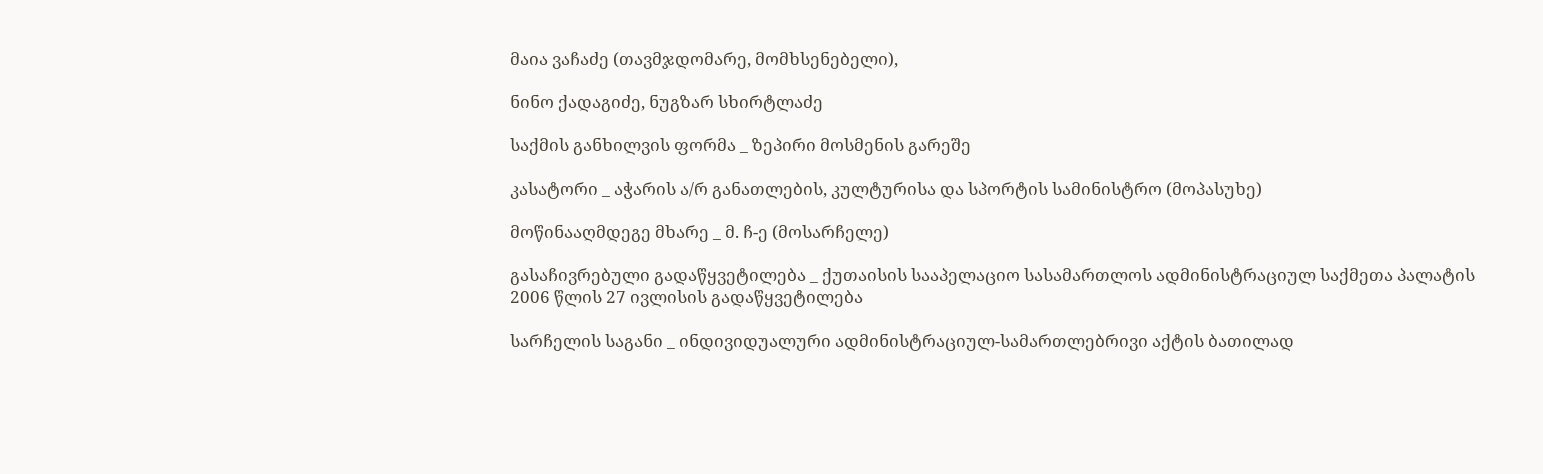მაია ვაჩაძე (თავმჯდომარე, მომხსენებელი),

ნინო ქადაგიძე, ნუგზარ სხირტლაძე

საქმის განხილვის ფორმა _ ზეპირი მოსმენის გარეშე

კასატორი _ აჭარის ა/რ განათლების, კულტურისა და სპორტის სამინისტრო (მოპასუხე)

მოწინააღმდეგე მხარე _ მ. ჩ-ე (მოსარჩელე)

გასაჩივრებული გადაწყვეტილება _ ქუთაისის სააპელაციო სასამართლოს ადმინისტრაციულ საქმეთა პალატის 2006 წლის 27 ივლისის გადაწყვეტილება

სარჩელის საგანი _ ინდივიდუალური ადმინისტრაციულ-სამართლებრივი აქტის ბათილად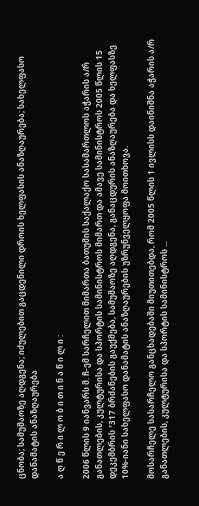ცნობა; სამუშაოზე აღდგენა; იძულებით გაცდენილი დროის ხელფასის ანაზღაურება; სახელფასო დანამატის ანაზღაურება

ა ღ წ ე რ ი ლ ო ბ ი თ ი ნ ა წ ი ლ ი :

2006 წლის 9 იანვარს მ. ჩ-ემ სარჩელით მიმართა ბათუმის საქალაქო სასამართლოს აჭარის ა/რ განათლების, კულტურისა და სპორტის სამინისტროს მიმართ და ამავე სამინისტროს 2005 წლის 15 დეკემბრის ¹317 ბრძანების გაუქმება, სამუშაოზე აღდგენა, განაცდურის ანაზღაურება და ხელფასზე 10%-იანი სახელფასო დანამატის ანაზღაურების უზრუნველყოფა მოითხოვა.

მოსარჩელე სასარჩელო განცხადებაში მიუთითებდა, რომ 2005 წლის 1 ივლისს დაინიშნა აჭარის ა/რ განათლების, კულტურისა და სპორტის სამინისტროს ...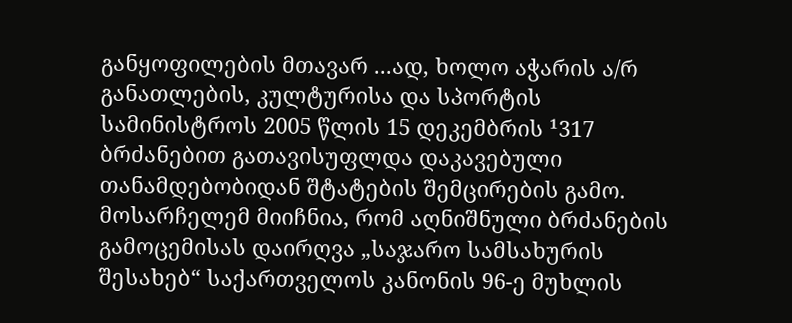განყოფილების მთავარ ...ად, ხოლო აჭარის ა/რ განათლების, კულტურისა და სპორტის სამინისტროს 2005 წლის 15 დეკემბრის ¹317 ბრძანებით გათავისუფლდა დაკავებული თანამდებობიდან შტატების შემცირების გამო. მოსარჩელემ მიიჩნია, რომ აღნიშნული ბრძანების გამოცემისას დაირღვა „საჯარო სამსახურის შესახებ“ საქართველოს კანონის 96-ე მუხლის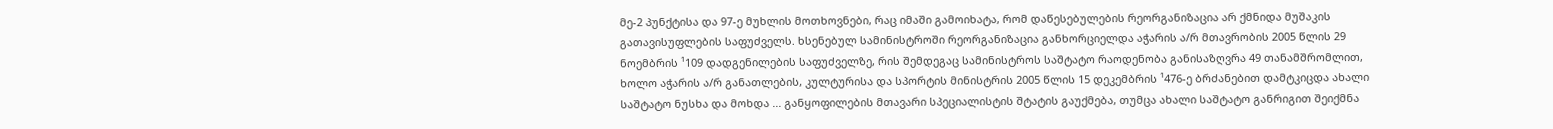მე-2 პუნქტისა და 97-ე მუხლის მოთხოვნები, რაც იმაში გამოიხატა, რომ დაწესებულების რეორგანიზაცია არ ქმნიდა მუშაკის გათავისუფლების საფუძველს. ხსენებულ სამინისტროში რეორგანიზაცია განხორციელდა აჭარის ა/რ მთავრობის 2005 წლის 29 ნოემბრის ¹109 დადგენილების საფუძველზე, რის შემდეგაც სამინისტროს საშტატო რაოდენობა განისაზღვრა 49 თანამშრომლით, ხოლო აჭარის ა/რ განათლების, კულტურისა და სპორტის მინისტრის 2005 წლის 15 დეკემბრის ¹476-ე ბრძანებით დამტკიცდა ახალი საშტატო ნუსხა და მოხდა ... განყოფილების მთავარი სპეციალისტის შტატის გაუქმება, თუმცა ახალი საშტატო განრიგით შეიქმნა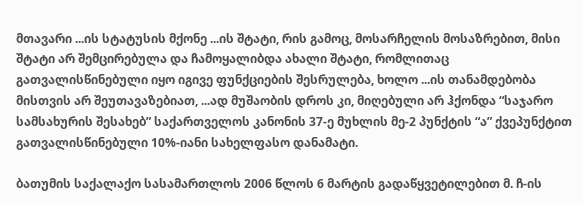მთავარი ...ის სტატუსის მქონე ...ის შტატი, რის გამოც, მოსარჩელის მოსაზრებით, მისი შტატი არ შემცირებულა და ჩამოყალიბდა ახალი შტატი, რომლითაც გათვალისწინებული იყო იგივე ფუნქციების შესრულება, ხოლო ...ის თანამდებობა მისთვის არ შეუთავაზებიათ, ...ად მუშაობის დროს კი, მიღებული არ ჰქონდა “საჯარო სამსახურის შესახებ” საქართველოს კანონის 37-ე მუხლის მე-2 პუნქტის “ა” ქვეპუნქტით გათვალისწინებული 10%-იანი სახელფასო დანამატი.

ბათუმის საქალაქო სასამართლოს 2006 წლოს 6 მარტის გადაწყვეტილებით მ. ჩ-ის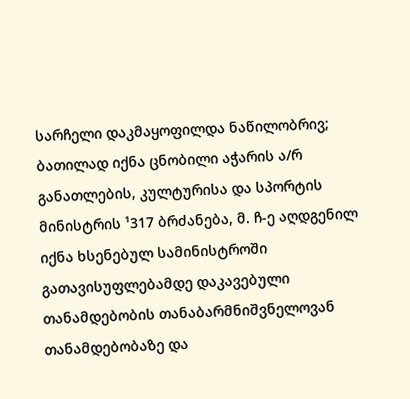სარჩელი დაკმაყოფილდა ნაწილობრივ; ბათილად იქნა ცნობილი აჭარის ა/რ განათლების, კულტურისა და სპორტის მინისტრის ¹317 ბრძანება, მ. ჩ-ე აღდგენილ იქნა ხსენებულ სამინისტროში გათავისუფლებამდე დაკავებული თანამდებობის თანაბარმნიშვნელოვან თანამდებობაზე და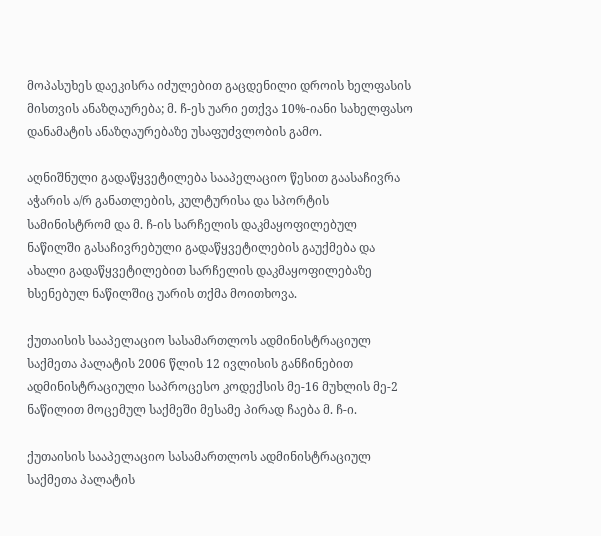მოპასუხეს დაეკისრა იძულებით გაცდენილი დროის ხელფასის მისთვის ანაზღაურება; მ. ჩ-ეს უარი ეთქვა 10%-იანი სახელფასო დანამატის ანაზღაურებაზე უსაფუძვლობის გამო.

აღნიშნული გადაწყვეტილება სააპელაციო წესით გაასაჩივრა აჭარის ა/რ განათლების, კულტურისა და სპორტის სამინისტრომ და მ. ჩ-ის სარჩელის დაკმაყოფილებულ ნაწილში გასაჩივრებული გადაწყვეტილების გაუქმება და ახალი გადაწყვეტილებით სარჩელის დაკმაყოფილებაზე ხსენებულ ნაწილშიც უარის თქმა მოითხოვა.

ქუთაისის სააპელაციო სასამართლოს ადმინისტრაციულ საქმეთა პალატის 2006 წლის 12 ივლისის განჩინებით ადმინისტრაციული საპროცესო კოდექსის მე-16 მუხლის მე-2 ნაწილით მოცემულ საქმეში მესამე პირად ჩაება მ. ჩ-ი.

ქუთაისის სააპელაციო სასამართლოს ადმინისტრაციულ საქმეთა პალატის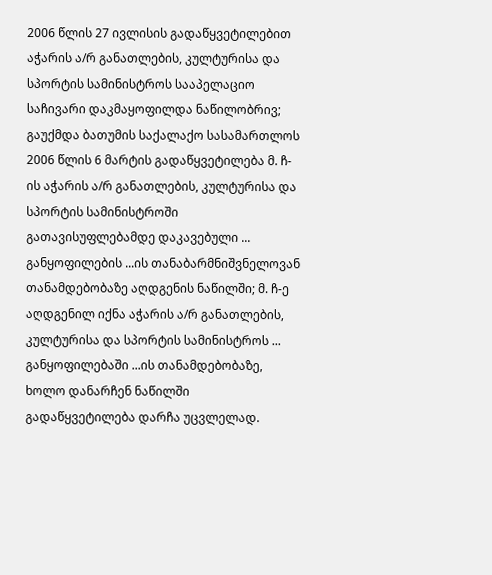2006 წლის 27 ივლისის გადაწყვეტილებით აჭარის ა/რ განათლების, კულტურისა და სპორტის სამინისტროს სააპელაციო საჩივარი დაკმაყოფილდა ნაწილობრივ; გაუქმდა ბათუმის საქალაქო სასამართლოს 2006 წლის 6 მარტის გადაწყვეტილება მ. ჩ-ის აჭარის ა/რ განათლების, კულტურისა და სპორტის სამინისტროში გათავისუფლებამდე დაკავებული ... განყოფილების ...ის თანაბარმნიშვნელოვან თანამდებობაზე აღდგენის ნაწილში; მ. ჩ-ე აღდგენილ იქნა აჭარის ა/რ განათლების, კულტურისა და სპორტის სამინისტროს ... განყოფილებაში ...ის თანამდებობაზე, ხოლო დანარჩენ ნაწილში გადაწყვეტილება დარჩა უცვლელად.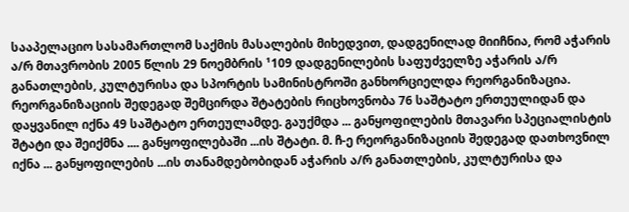სააპელაციო სასამართლომ საქმის მასალების მიხედვით, დადგენილად მიიჩნია, რომ აჭარის ა/რ მთავრობის 2005 წლის 29 ნოემბრის ¹109 დადგენილების საფუძველზე აჭარის ა/რ განათლების, კულტურისა და სპორტის სამინისტროში განხორციელდა რეორგანიზაცია. რეორგანიზაციის შედეგად შემცირდა შტატების რიცხოვნობა 76 საშტატო ერთეულიდან და დაყვანილ იქნა 49 საშტატო ერთეულამდე. გაუქმდა ... განყოფილების მთავარი სპეციალისტის შტატი და შეიქმნა .... განყოფილებაში ...ის შტატი. მ. ჩ-ე რეორგანიზაციის შედეგად დათხოვნილ იქნა ... განყოფილების ...ის თანამდებობიდან აჭარის ა/რ განათლების, კულტურისა და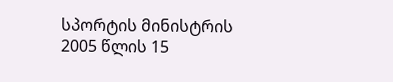სპორტის მინისტრის 2005 წლის 15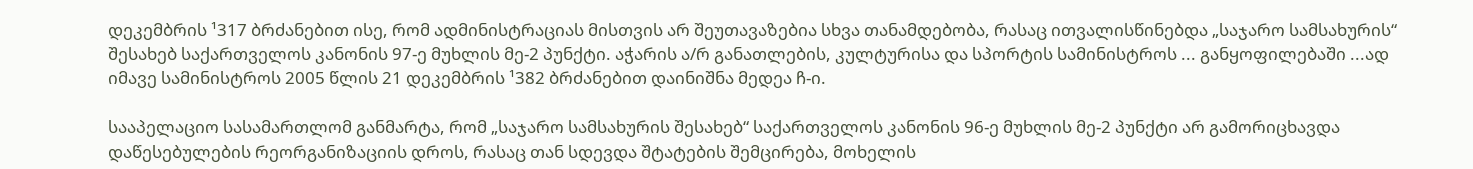დეკემბრის ¹317 ბრძანებით ისე, რომ ადმინისტრაციას მისთვის არ შეუთავაზებია სხვა თანამდებობა, რასაც ითვალისწინებდა „საჯარო სამსახურის“ შესახებ საქართველოს კანონის 97-ე მუხლის მე-2 პუნქტი. აჭარის ა/რ განათლების, კულტურისა და სპორტის სამინისტროს ... განყოფილებაში ...ად იმავე სამინისტროს 2005 წლის 21 დეკემბრის ¹382 ბრძანებით დაინიშნა მედეა ჩ-ი.

სააპელაციო სასამართლომ განმარტა, რომ „საჯარო სამსახურის შესახებ“ საქართველოს კანონის 96-ე მუხლის მე-2 პუნქტი არ გამორიცხავდა დაწესებულების რეორგანიზაციის დროს, რასაც თან სდევდა შტატების შემცირება, მოხელის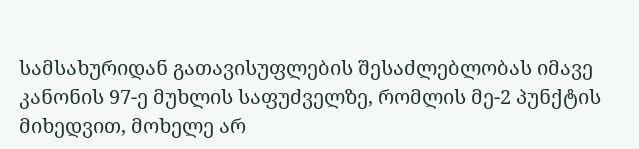სამსახურიდან გათავისუფლების შესაძლებლობას იმავე კანონის 97-ე მუხლის საფუძველზე, რომლის მე-2 პუნქტის მიხედვით, მოხელე არ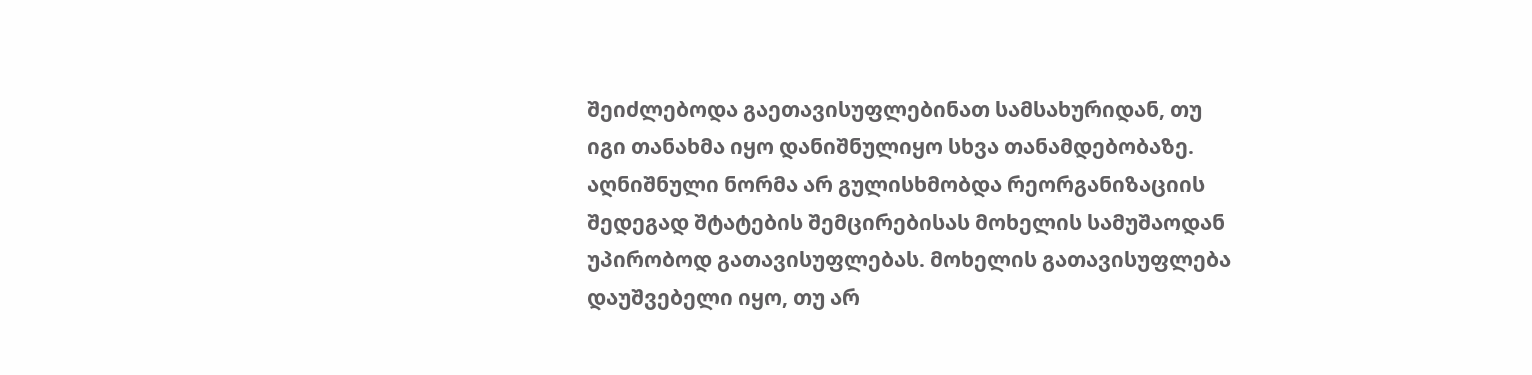შეიძლებოდა გაეთავისუფლებინათ სამსახურიდან, თუ იგი თანახმა იყო დანიშნულიყო სხვა თანამდებობაზე. აღნიშნული ნორმა არ გულისხმობდა რეორგანიზაციის შედეგად შტატების შემცირებისას მოხელის სამუშაოდან უპირობოდ გათავისუფლებას. მოხელის გათავისუფლება დაუშვებელი იყო, თუ არ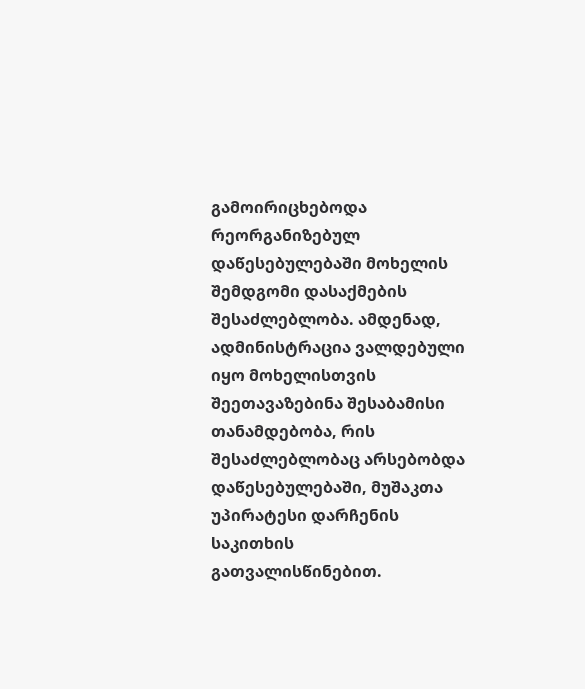გამოირიცხებოდა რეორგანიზებულ დაწესებულებაში მოხელის შემდგომი დასაქმების შესაძლებლობა. ამდენად, ადმინისტრაცია ვალდებული იყო მოხელისთვის შეეთავაზებინა შესაბამისი თანამდებობა, რის შესაძლებლობაც არსებობდა დაწესებულებაში, მუშაკთა უპირატესი დარჩენის საკითხის გათვალისწინებით.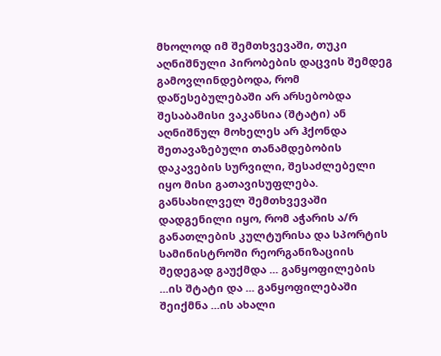მხოლოდ იმ შემთხვევაში, თუკი აღნიშნული პირობების დაცვის შემდეგ გამოვლინდებოდა, რომ დაწესებულებაში არ არსებობდა შესაბამისი ვაკანსია (შტატი) ან აღნიშნულ მოხელეს არ ჰქონდა შეთავაზებული თანამდებობის დაკავების სურვილი, შესაძლებელი იყო მისი გათავისუფლება. განსახილველ შემთხვევაში დადგენილი იყო, რომ აჭარის ა/რ განათლების კულტურისა და სპორტის სამინისტროში რეორგანიზაციის შედეგად გაუქმდა ... განყოფილების ...ის შტატი და ... განყოფილებაში შეიქმნა ...ის ახალი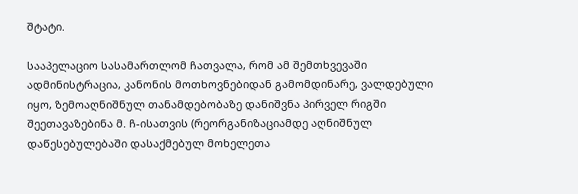შტატი.

სააპელაციო სასამართლომ ჩათვალა, რომ ამ შემთხვევაში ადმინისტრაცია, კანონის მოთხოვნებიდან გამომდინარე, ვალდებული იყო, ზემოაღნიშნულ თანამდებობაზე დანიშვნა პირველ რიგში შეეთავაზებინა მ. ჩ-ისათვის (რეორგანიზაციამდე აღნიშნულ დაწესებულებაში დასაქმებულ მოხელეთა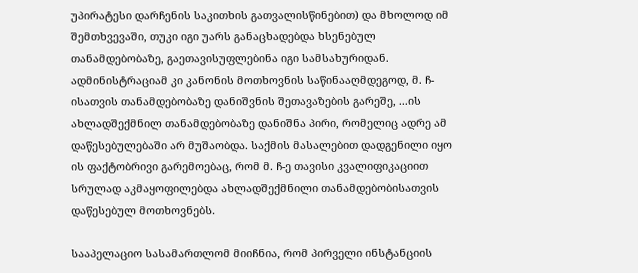უპირატესი დარჩენის საკითხის გათვალისწინებით) და მხოლოდ იმ შემთხვევაში, თუკი იგი უარს განაცხადებდა ხსენებულ თანამდებობაზე, გაეთავისუფლებინა იგი სამსახურიდან. ადმინისტრაციამ კი კანონის მოთხოვნის საწინააღმდეგოდ, მ. ჩ-ისათვის თანამდებობაზე დანიშვნის შეთავაზების გარეშე, ...ის ახლადშექმნილ თანამდებობაზე დანიშნა პირი, რომელიც ადრე ამ დაწესებულებაში არ მუშაობდა. საქმის მასალებით დადგენილი იყო ის ფაქტობრივი გარემოებაც, რომ მ. ჩ-ე თავისი კვალიფიკაციით სრულად აკმაყოფილებდა ახლადშექმნილი თანამდებობისათვის დაწესებულ მოთხოვნებს.

სააპელაციო სასამართლომ მიიჩნია, რომ პირველი ინსტანციის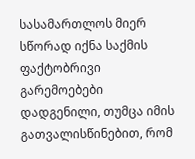სასამართლოს მიერ სწორად იქნა საქმის ფაქტობრივი გარემოებები დადგენილი, თუმცა იმის გათვალისწინებით, რომ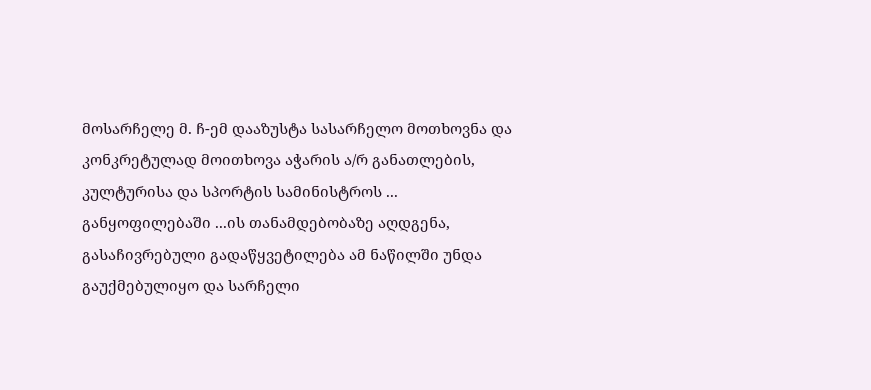მოსარჩელე მ. ჩ-ემ დააზუსტა სასარჩელო მოთხოვნა და კონკრეტულად მოითხოვა აჭარის ა/რ განათლების, კულტურისა და სპორტის სამინისტროს ... განყოფილებაში ...ის თანამდებობაზე აღდგენა, გასაჩივრებული გადაწყვეტილება ამ ნაწილში უნდა გაუქმებულიყო და სარჩელი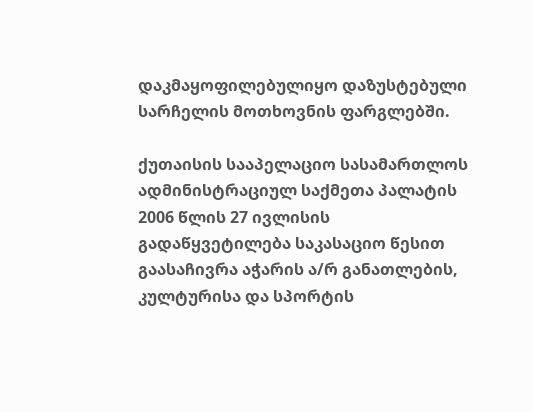დაკმაყოფილებულიყო დაზუსტებული სარჩელის მოთხოვნის ფარგლებში.

ქუთაისის სააპელაციო სასამართლოს ადმინისტრაციულ საქმეთა პალატის 2006 წლის 27 ივლისის გადაწყვეტილება საკასაციო წესით გაასაჩივრა აჭარის ა/რ განათლების, კულტურისა და სპორტის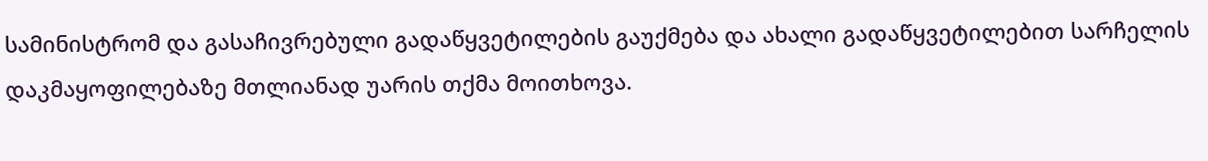სამინისტრომ და გასაჩივრებული გადაწყვეტილების გაუქმება და ახალი გადაწყვეტილებით სარჩელის დაკმაყოფილებაზე მთლიანად უარის თქმა მოითხოვა.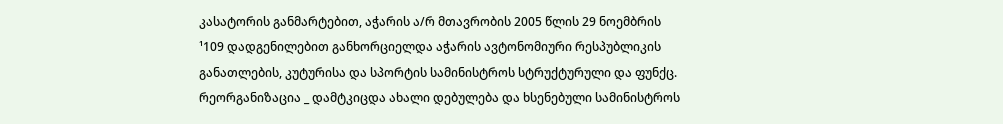კასატორის განმარტებით, აჭარის ა/რ მთავრობის 2005 წლის 29 ნოემბრის ¹109 დადგენილებით განხორციელდა აჭარის ავტონომიური რესპუბლიკის განათლების, კუტურისა და სპორტის სამინისტროს სტრუქტურული და ფუნქც. რეორგანიზაცია _ დამტკიცდა ახალი დებულება და ხსენებული სამინისტროს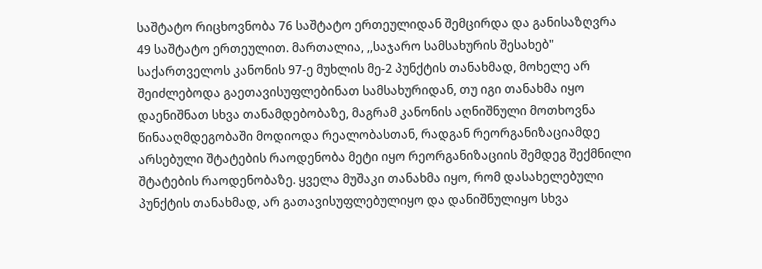საშტატო რიცხოვნობა 76 საშტატო ერთეულიდან შემცირდა და განისაზღვრა 49 საშტატო ერთეულით. მართალია, ,,საჯარო სამსახურის შესახებ" საქართველოს კანონის 97-ე მუხლის მე-2 პუნქტის თანახმად, მოხელე არ შეიძლებოდა გაეთავისუფლებინათ სამსახურიდან, თუ იგი თანახმა იყო დაენიშნათ სხვა თანამდებობაზე, მაგრამ კანონის აღნიშნული მოთხოვნა წინააღმდეგობაში მოდიოდა რეალობასთან, რადგან რეორგანიზაციამდე არსებული შტატების რაოდენობა მეტი იყო რეორგანიზაციის შემდეგ შექმნილი შტატების რაოდენობაზე. ყველა მუშაკი თანახმა იყო, რომ დასახელებული პუნქტის თანახმად, არ გათავისუფლებულიყო და დანიშნულიყო სხვა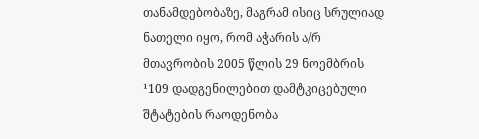თანამდებობაზე, მაგრამ ისიც სრულიად ნათელი იყო, რომ აჭარის ა/რ მთავრობის 2005 წლის 29 ნოემბრის ¹109 დადგენილებით დამტკიცებული შტატების რაოდენობა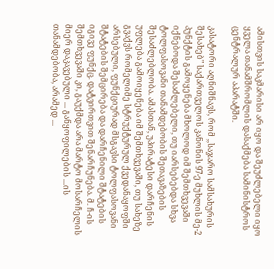ამისთვის საკმარისი არ იყო და შეუძლებელი იყო ყველა თანამშრომლის დასაქმება სამინისტროს ცენტრალურ აპარატში.

კასატორი აღნიშნავს, რომ ,,საჯარო სამსახურის შესახებ" საქართველოს კანონის 97-ე მუხლის მე-2 პუნქტის გამოყენება მხოლოდ იმ შემთხვევაში იქნებოდა შესაძლებელი, თუ იარსებებდა სხვა ტოლფასოვანი თანამდებობის შეთავაზების შესაძლებლობა. ამასთან, უპირატესი დარჩენის უფლება გამოიყენება იმ შემთხვევაში, თუ სახეზე გვაქვს რომელიმე სტრუქტურულ ქვედანაყოფში არსებული, ფუნქციურად მსგავსი ტოლფასოვანი შტატების შემცირება და დარჩენილი შტატების იგივე ფუნქც. დატვირთვით შენარჩუნება. მ. ჩ-ის შემთხვევაში კი, გაუქმდა არა მარტო მოსარჩელის მიერ დაკავებული ... განყოფილების ...ის თანამდებობა, არამედ ...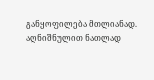განყოფილება მთლიანად. აღნიშნულით ნათლად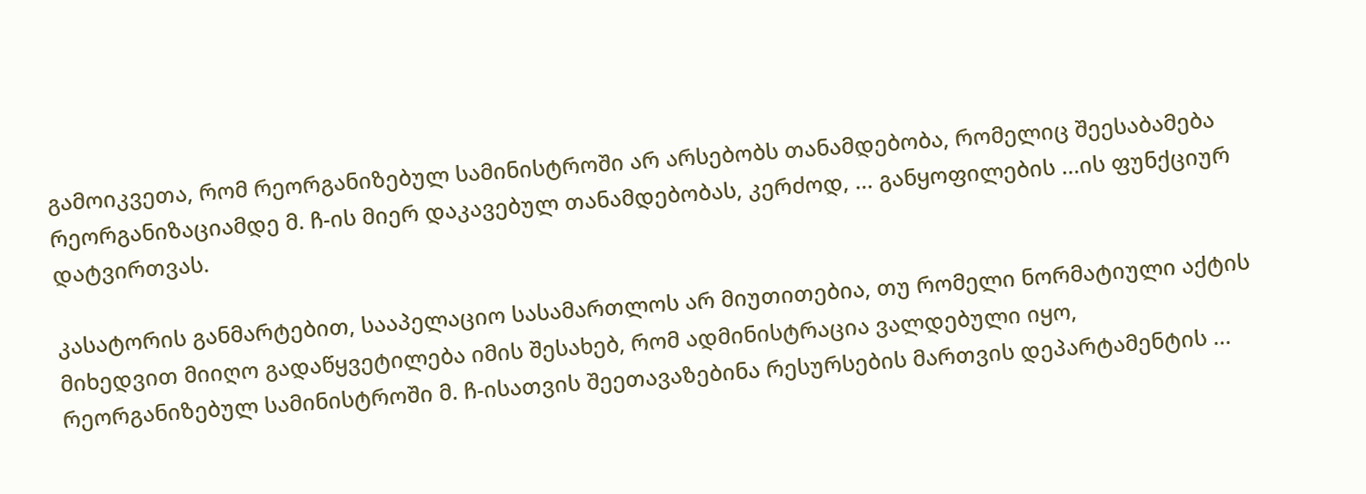გამოიკვეთა, რომ რეორგანიზებულ სამინისტროში არ არსებობს თანამდებობა, რომელიც შეესაბამება რეორგანიზაციამდე მ. ჩ-ის მიერ დაკავებულ თანამდებობას, კერძოდ, ... განყოფილების ...ის ფუნქციურ დატვირთვას.

კასატორის განმარტებით, სააპელაციო სასამართლოს არ მიუთითებია, თუ რომელი ნორმატიული აქტის მიხედვით მიიღო გადაწყვეტილება იმის შესახებ, რომ ადმინისტრაცია ვალდებული იყო, რეორგანიზებულ სამინისტროში მ. ჩ-ისათვის შეეთავაზებინა რესურსების მართვის დეპარტამენტის ...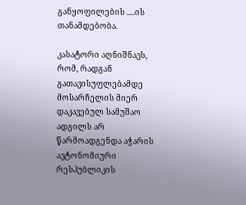განყოფილების ....ის თანამდებობა.

კასატორი აღნიშნავს, რომ, რადგან გათავისუფლებამდე მოსარჩელის მიერ დაკავებულ სამუშაო ადგილს არ წარმოადგენდა აჭარის ავტონომიური რესპუბლიკის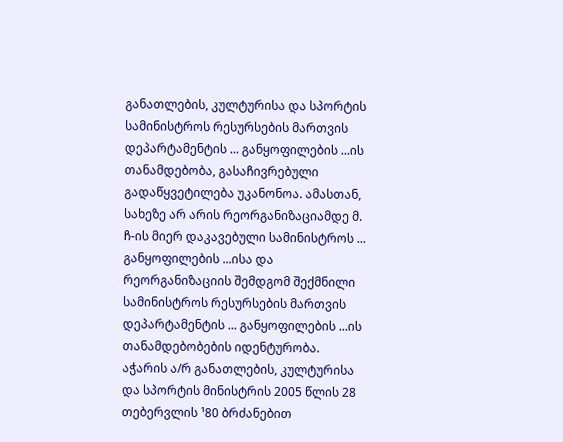განათლების, კულტურისა და სპორტის სამინისტროს რესურსების მართვის დეპარტამენტის ... განყოფილების ...ის თანამდებობა, გასაჩივრებული გადაწყვეტილება უკანონოა. ამასთან, სახეზე არ არის რეორგანიზაციამდე მ. ჩ-ის მიერ დაკავებული სამინისტროს ... განყოფილების ...ისა და რეორგანიზაციის შემდგომ შექმნილი სამინისტროს რესურსების მართვის დეპარტამენტის ... განყოფილების ...ის თანამდებობების იდენტურობა. აჭარის ა/რ განათლების, კულტურისა და სპორტის მინისტრის 2005 წლის 28 თებერვლის ¹80 ბრძანებით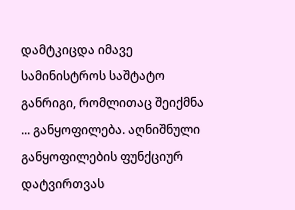დამტკიცდა იმავე სამინისტროს საშტატო განრიგი, რომლითაც შეიქმნა ... განყოფილება. აღნიშნული განყოფილების ფუნქციურ დატვირთვას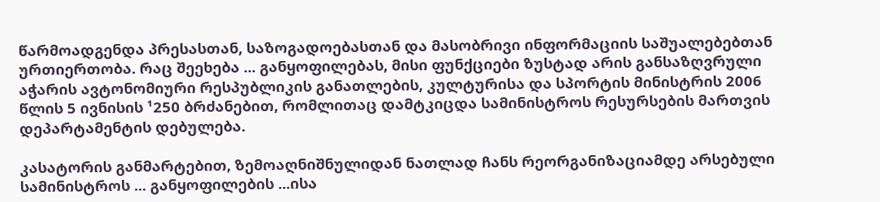წარმოადგენდა პრესასთან, საზოგადოებასთან და მასობრივი ინფორმაციის საშუალებებთან ურთიერთობა. რაც შეეხება ... განყოფილებას, მისი ფუნქციები ზუსტად არის განსაზღვრული აჭარის ავტონომიური რესპუბლიკის განათლების, კულტურისა და სპორტის მინისტრის 2006 წლის 5 ივნისის ¹250 ბრძანებით, რომლითაც დამტკიცდა სამინისტროს რესურსების მართვის დეპარტამენტის დებულება.

კასატორის განმარტებით, ზემოაღნიშნულიდან ნათლად ჩანს რეორგანიზაციამდე არსებული სამინისტროს ... განყოფილების ...ისა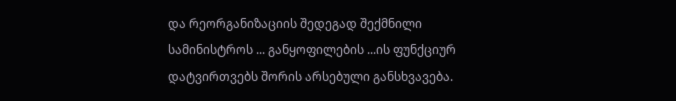და რეორგანიზაციის შედეგად შექმნილი სამინისტროს ... განყოფილების ...ის ფუნქციურ დატვირთვებს შორის არსებული განსხვავება.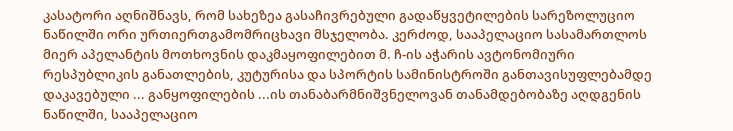კასატორი აღნიშნავს, რომ სახეზეა გასაჩივრებული გადაწყვეტილების სარეზოლუციო ნაწილში ორი ურთიერთგამომრიცხავი მსჯელობა. კერძოდ, სააპელაციო სასამართლოს მიერ აპელანტის მოთხოვნის დაკმაყოფილებით მ. ჩ-ის აჭარის ავტონომიური რესპუბლიკის განათლების, კუტურისა და სპორტის სამინისტროში განთავისუფლებამდე დაკავებული ... განყოფილების ...ის თანაბარმნიშვნელოვან თანამდებობაზე აღდგენის ნაწილში, სააპელაციო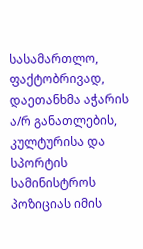სასამართლო, ფაქტობრივად, დაეთანხმა აჭარის ა/რ განათლების, კულტურისა და სპორტის სამინისტროს პოზიციას იმის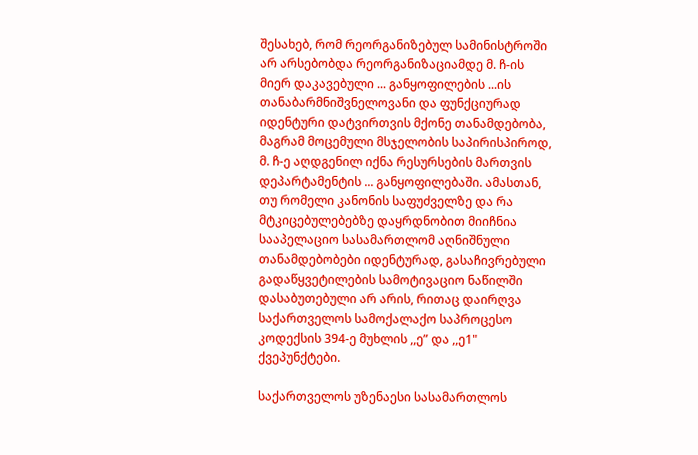შესახებ, რომ რეორგანიზებულ სამინისტროში არ არსებობდა რეორგანიზაციამდე მ. ჩ-ის მიერ დაკავებული ... განყოფილების ...ის თანაბარმნიშვნელოვანი და ფუნქციურად იდენტური დატვირთვის მქონე თანამდებობა, მაგრამ მოცემული მსჯელობის საპირისპიროდ, მ. ჩ-ე აღდგენილ იქნა რესურსების მართვის დეპარტამენტის ... განყოფილებაში. ამასთან, თუ რომელი კანონის საფუძველზე და რა მტკიცებულებებზე დაყრდნობით მიიჩნია სააპელაციო სასამართლომ აღნიშნული თანამდებობები იდენტურად, გასაჩივრებული გადაწყვეტილების სამოტივაციო ნაწილში დასაბუთებული არ არის, რითაც დაირღვა საქართველოს სამოქალაქო საპროცესო კოდექსის 394-ე მუხლის ,,ე” და ,,ე1" ქვეპუნქტები.

საქართველოს უზენაესი სასამართლოს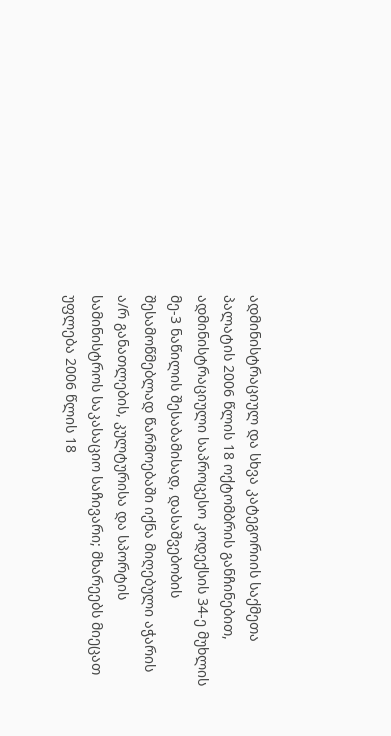ადმინისტრაციულ და სხვა კატეგორიის საქმეთა პალატის 2006 წლის 18 ოქტომბრის განჩინებით, ადმინისტრაციული საპროცესო კოდექსის 34-ე მუხლის მე-3 ნაწილის შესაბამისად, დასაშვებობის შესამოწმებლად წარმოებაში იქნა მიღებული აჭარის ა/რ განათლების, კულტურისა და სპორტის სამინისტროს საკასაციო საჩივარი; მხარეებს მიეცათ უფლება 2006 წლის 18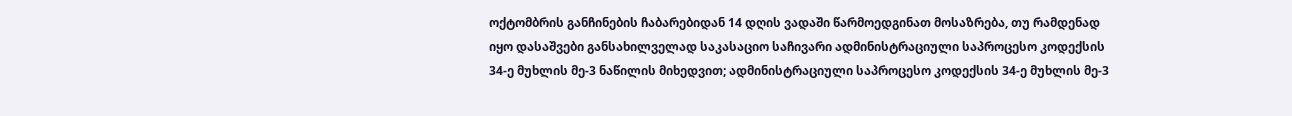ოქტომბრის განჩინების ჩაბარებიდან 14 დღის ვადაში წარმოედგინათ მოსაზრება, თუ რამდენად იყო დასაშვები განსახილველად საკასაციო საჩივარი ადმინისტრაციული საპროცესო კოდექსის 34-ე მუხლის მე-3 ნაწილის მიხედვით; ადმინისტრაციული საპროცესო კოდექსის 34-ე მუხლის მე-3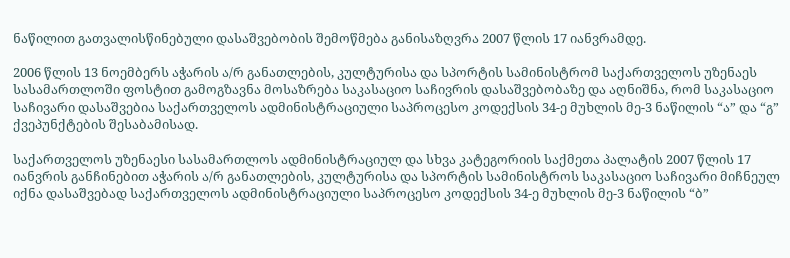ნაწილით გათვალისწინებული დასაშვებობის შემოწმება განისაზღვრა 2007 წლის 17 იანვრამდე.

2006 წლის 13 ნოემბერს აჭარის ა/რ განათლების, კულტურისა და სპორტის სამინისტრომ საქართველოს უზენაეს სასამართლოში ფოსტით გამოგზავნა მოსაზრება საკასაციო საჩივრის დასაშვებობაზე და აღნიშნა, რომ საკასაციო საჩივარი დასაშვებია საქართველოს ადმინისტრაციული საპროცესო კოდექსის 34-ე მუხლის მე-3 ნაწილის “ა” და “გ” ქვეპუნქტების შესაბამისად.

საქართველოს უზენაესი სასამართლოს ადმინისტრაციულ და სხვა კატეგორიის საქმეთა პალატის 2007 წლის 17 იანვრის განჩინებით აჭარის ა/რ განათლების, კულტურისა და სპორტის სამინისტროს საკასაციო საჩივარი მიჩნეულ იქნა დასაშვებად საქართველოს ადმინისტრაციული საპროცესო კოდექსის 34-ე მუხლის მე-3 ნაწილის “ბ”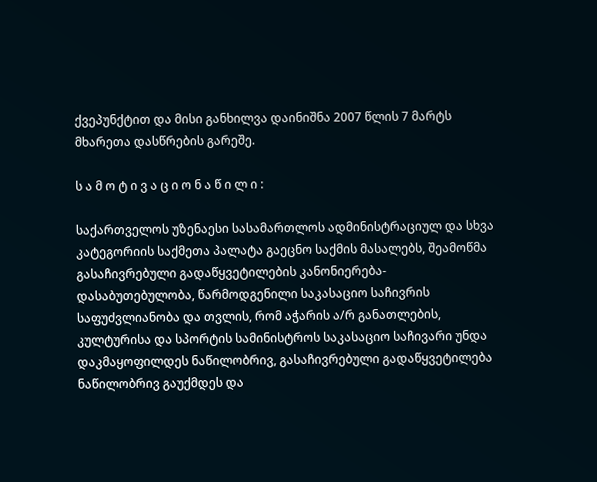ქვეპუნქტით და მისი განხილვა დაინიშნა 2007 წლის 7 მარტს მხარეთა დასწრების გარეშე.

ს ა მ ო ტ ი ვ ა ც ი ო ნ ა წ ი ლ ი :

საქართველოს უზენაესი სასამართლოს ადმინისტრაციულ და სხვა კატეგორიის საქმეთა პალატა გაეცნო საქმის მასალებს, შეამოწმა გასაჩივრებული გადაწყვეტილების კანონიერება-დასაბუთებულობა, წარმოდგენილი საკასაციო საჩივრის საფუძვლიანობა და თვლის, რომ აჭარის ა/რ განათლების, კულტურისა და სპორტის სამინისტროს საკასაციო საჩივარი უნდა დაკმაყოფილდეს ნაწილობრივ, გასაჩივრებული გადაწყვეტილება ნაწილობრივ გაუქმდეს და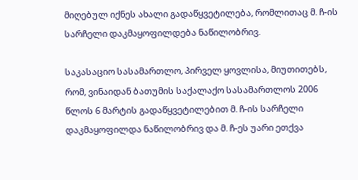მიღებულ იქნეს ახალი გადაწყვეტილება, რომლითაც მ. ჩ-ის სარჩელი დაკმაყოფილდება ნაწილობრივ.

საკასაციო სასამართლო, პირველ ყოვლისა, მიუთითებს, რომ, ვინაიდან ბათუმის საქალაქო სასამართლოს 2006 წლოს 6 მარტის გადაწყვეტილებით მ. ჩ-ის სარჩელი დაკმაყოფილდა ნაწილობრივ და მ. ჩ-ეს უარი ეთქვა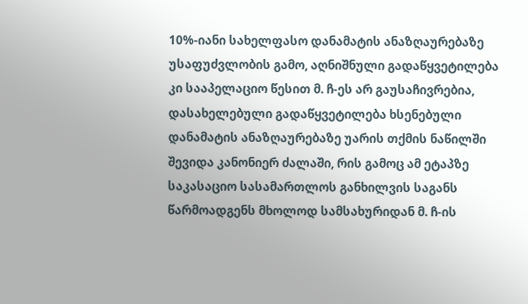10%-იანი სახელფასო დანამატის ანაზღაურებაზე უსაფუძვლობის გამო, აღნიშნული გადაწყვეტილება კი სააპელაციო წესით მ. ჩ-ეს არ გაუსაჩივრებია, დასახელებული გადაწყვეტილება ხსენებული დანამატის ანაზღაურებაზე უარის თქმის ნაწილში შევიდა კანონიერ ძალაში, რის გამოც ამ ეტაპზე საკასაციო სასამართლოს განხილვის საგანს წარმოადგენს მხოლოდ სამსახურიდან მ. ჩ-ის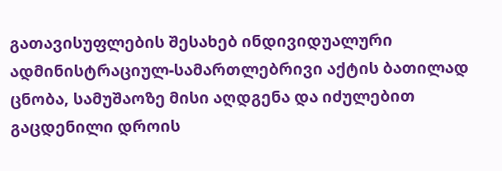გათავისუფლების შესახებ ინდივიდუალური ადმინისტრაციულ-სამართლებრივი აქტის ბათილად ცნობა, სამუშაოზე მისი აღდგენა და იძულებით გაცდენილი დროის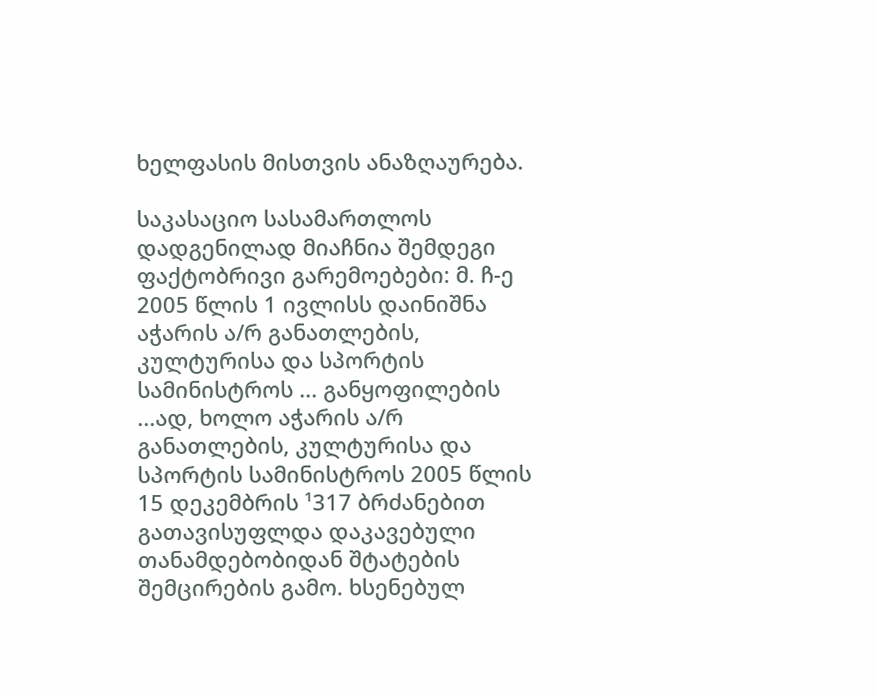ხელფასის მისთვის ანაზღაურება.

საკასაციო სასამართლოს დადგენილად მიაჩნია შემდეგი ფაქტობრივი გარემოებები: მ. ჩ-ე 2005 წლის 1 ივლისს დაინიშნა აჭარის ა/რ განათლების, კულტურისა და სპორტის სამინისტროს ... განყოფილების ...ად, ხოლო აჭარის ა/რ განათლების, კულტურისა და სპორტის სამინისტროს 2005 წლის 15 დეკემბრის ¹317 ბრძანებით გათავისუფლდა დაკავებული თანამდებობიდან შტატების შემცირების გამო. ხსენებულ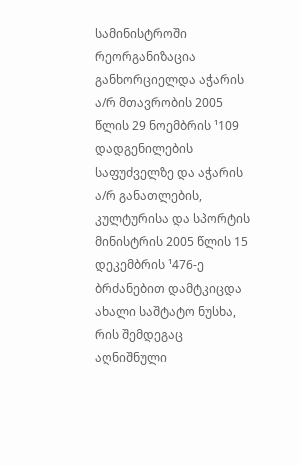სამინისტროში რეორგანიზაცია განხორციელდა აჭარის ა/რ მთავრობის 2005 წლის 29 ნოემბრის ¹109 დადგენილების საფუძველზე და აჭარის ა/რ განათლების, კულტურისა და სპორტის მინისტრის 2005 წლის 15 დეკემბრის ¹476-ე ბრძანებით დამტკიცდა ახალი საშტატო ნუსხა, რის შემდეგაც აღნიშნული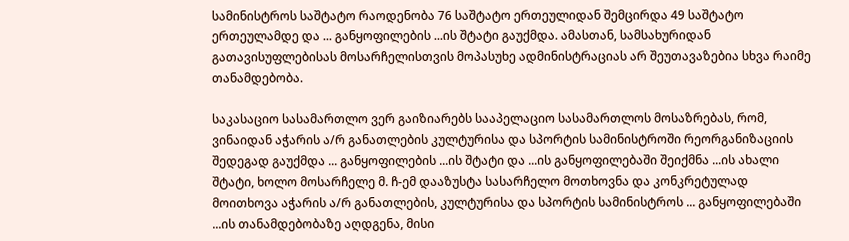სამინისტროს საშტატო რაოდენობა 76 საშტატო ერთეულიდან შემცირდა 49 საშტატო ერთეულამდე და ... განყოფილების ...ის შტატი გაუქმდა. ამასთან, სამსახურიდან გათავისუფლებისას მოსარჩელისთვის მოპასუხე ადმინისტრაციას არ შეუთავაზებია სხვა რაიმე თანამდებობა.

საკასაციო სასამართლო ვერ გაიზიარებს სააპელაციო სასამართლოს მოსაზრებას, რომ, ვინაიდან აჭარის ა/რ განათლების კულტურისა და სპორტის სამინისტროში რეორგანიზაციის შედეგად გაუქმდა ... განყოფილების ...ის შტატი და ...ის განყოფილებაში შეიქმნა ...ის ახალი შტატი, ხოლო მოსარჩელე მ. ჩ-ემ დააზუსტა სასარჩელო მოთხოვნა და კონკრეტულად მოითხოვა აჭარის ა/რ განათლების, კულტურისა და სპორტის სამინისტროს ... განყოფილებაში ...ის თანამდებობაზე აღდგენა, მისი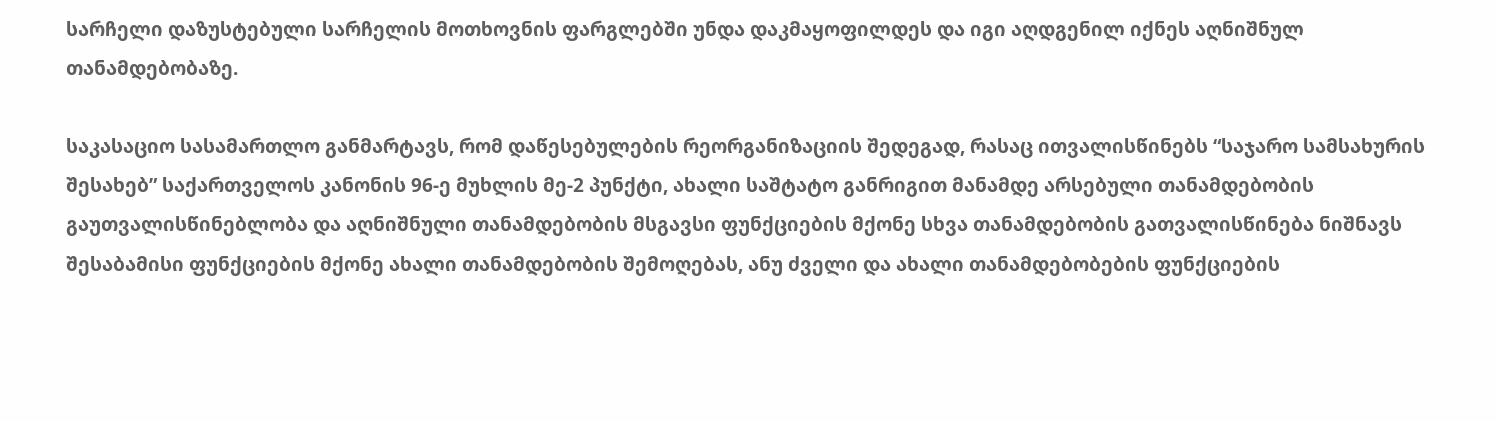სარჩელი დაზუსტებული სარჩელის მოთხოვნის ფარგლებში უნდა დაკმაყოფილდეს და იგი აღდგენილ იქნეს აღნიშნულ თანამდებობაზე.

საკასაციო სასამართლო განმარტავს, რომ დაწესებულების რეორგანიზაციის შედეგად, რასაც ითვალისწინებს “საჯარო სამსახურის შესახებ” საქართველოს კანონის 96-ე მუხლის მე-2 პუნქტი, ახალი საშტატო განრიგით მანამდე არსებული თანამდებობის გაუთვალისწინებლობა და აღნიშნული თანამდებობის მსგავსი ფუნქციების მქონე სხვა თანამდებობის გათვალისწინება ნიშნავს შესაბამისი ფუნქციების მქონე ახალი თანამდებობის შემოღებას, ანუ ძველი და ახალი თანამდებობების ფუნქციების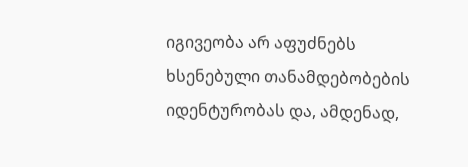იგივეობა არ აფუძნებს ხსენებული თანამდებობების იდენტურობას და, ამდენად,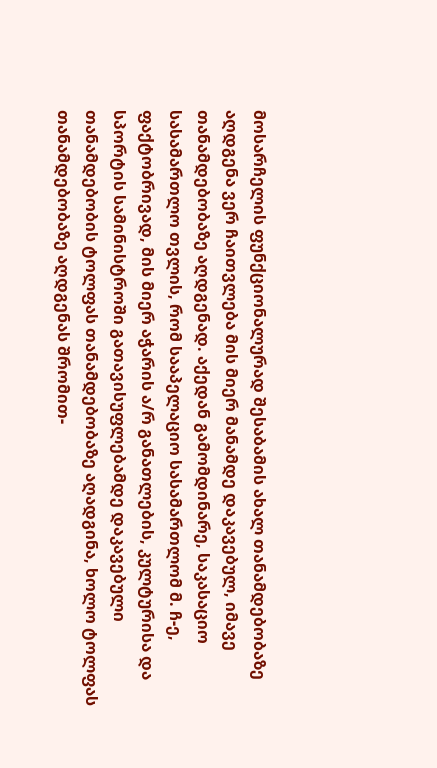მოსარჩელის ფუნქციონალურად შესაბამის ახალ თანამდებობაზე აღდგენა ვერ ჩაითვლება მის მიერ მანამდე დაკავებულ, იმავე თანამდებობაზე აღდგენად. აქედან გამომდინარე, საკასაციო სასამართლო თვლის, რომ სააპელაციო სასამართლომ მ. ჩ-ე, ფაქტობრივად, მის მიერ აჭარის ა/რ განათლების, კულტურისა და სპორტის სამინისტროში გათავისუფლებამდე დაკავებული თანამდებობის ტოლფას თანამდებობაზე აღადგინა, ხოლო ტოლფას თანამდებობაზე აღდგენას შრომით-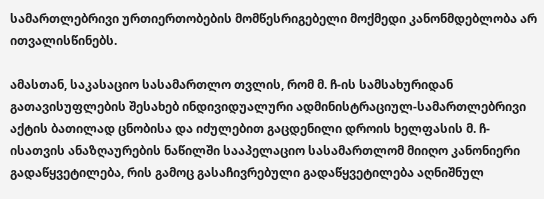სამართლებრივი ურთიერთობების მომწესრიგებელი მოქმედი კანონმდებლობა არ ითვალისწინებს.

ამასთან, საკასაციო სასამართლო თვლის, რომ მ. ჩ-ის სამსახურიდან გათავისუფლების შესახებ ინდივიდუალური ადმინისტრაციულ-სამართლებრივი აქტის ბათილად ცნობისა და იძულებით გაცდენილი დროის ხელფასის მ. ჩ-ისათვის ანაზღაურების ნაწილში სააპელაციო სასამართლომ მიიღო კანონიერი გადაწყვეტილება, რის გამოც გასაჩივრებული გადაწყვეტილება აღნიშნულ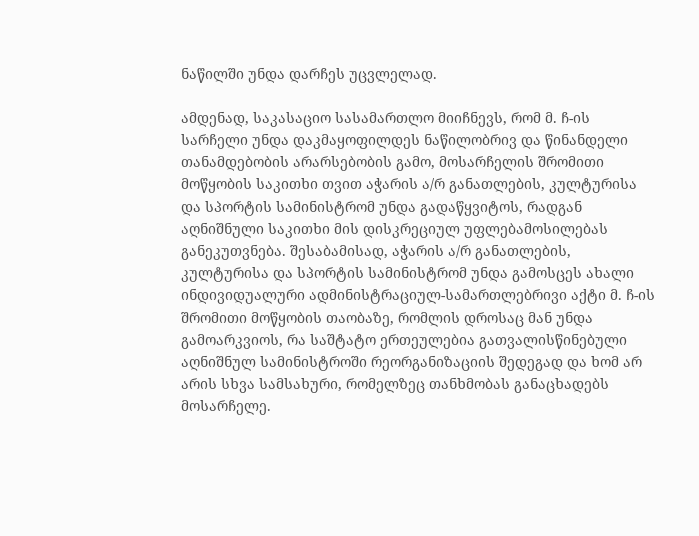ნაწილში უნდა დარჩეს უცვლელად.

ამდენად, საკასაციო სასამართლო მიიჩნევს, რომ მ. ჩ-ის სარჩელი უნდა დაკმაყოფილდეს ნაწილობრივ და წინანდელი თანამდებობის არარსებობის გამო, მოსარჩელის შრომითი მოწყობის საკითხი თვით აჭარის ა/რ განათლების, კულტურისა და სპორტის სამინისტრომ უნდა გადაწყვიტოს, რადგან აღნიშნული საკითხი მის დისკრეციულ უფლებამოსილებას განეკუთვნება. შესაბამისად, აჭარის ა/რ განათლების, კულტურისა და სპორტის სამინისტრომ უნდა გამოსცეს ახალი ინდივიდუალური ადმინისტრაციულ-სამართლებრივი აქტი მ. ჩ-ის შრომითი მოწყობის თაობაზე, რომლის დროსაც მან უნდა გამოარკვიოს, რა საშტატო ერთეულებია გათვალისწინებული აღნიშნულ სამინისტროში რეორგანიზაციის შედეგად და ხომ არ არის სხვა სამსახური, რომელზეც თანხმობას განაცხადებს მოსარჩელე.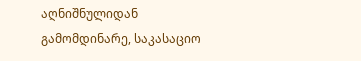აღნიშნულიდან გამომდინარე, საკასაციო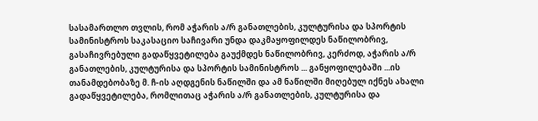სასამართლო თვლის, რომ აჭარის ა/რ განათლების, კულტურისა და სპორტის სამინისტროს საკასაციო საჩივარი უნდა დაკმაყოფილდეს ნაწილობრივ, გასაჩივრებული გადაწყვეტილება გაუქმდეს ნაწილობრივ, კერძოდ, აჭარის ა/რ განათლების, კულტურისა და სპორტის სამინისტროს ... განყოფილებაში ...ის თანამდებობაზე მ. ჩ-ის აღდგენის ნაწილში და ამ ნაწილში მიღებულ იქნეს ახალი გადაწყვეტილება, რომლითაც აჭარის ა/რ განათლების, კულტურისა და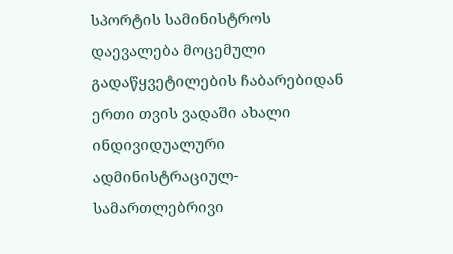სპორტის სამინისტროს დაევალება მოცემული გადაწყვეტილების ჩაბარებიდან ერთი თვის ვადაში ახალი ინდივიდუალური ადმინისტრაციულ-სამართლებრივი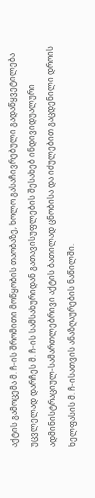აქტის გამოცემა მ. ჩ-ის შრომითი მოწყობის თაობაზე, ხოლო გასაჩივრებული გადაწყვეტილება უცვლელად დარჩეს მ. ჩ-ის სამსახურიდან გათავისუფლების შესახებ ინდივიდუალური ადმინისტრაციულ-სამართლებრივი აქტის ბათილად ცნობისა და იძულებით გაცდენილი დროის ხელფასის მ. ჩ-ისათვის ანაზღაურების ნაწილში.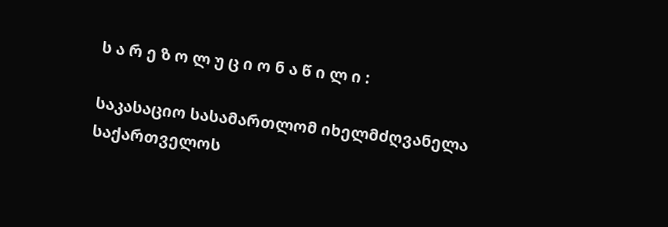ს ა რ ე ზ ო ლ უ ც ი ო ნ ა წ ი ლ ი :

საკასაციო სასამართლომ იხელმძღვანელა საქართველოს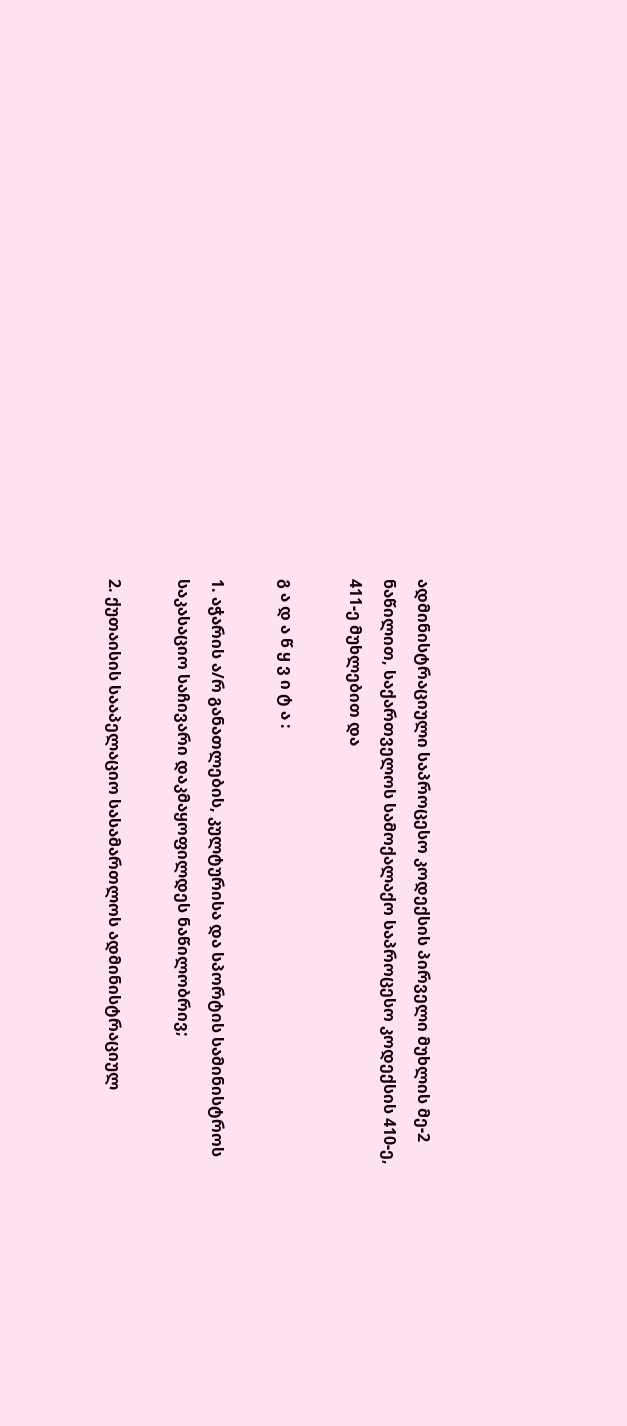ადმინისტრაციული საპროცესო კოდექსის პირველი მუხლის მე-2 ნაწილით, საქართველოს სამოქალაქო საპროცესო კოდექსის 410-ე, 411-ე მუხლებით და

გ ა დ ა წ ყ ვ ი ტ ა :

1. აჭარის ა/რ განათლების, კულტურისა და სპორტის სამინისტროს საკასაციო საჩივარი დაკმაყოფილდეს ნაწილობრივ;

2. ქუთაისის სააპელაციო სასამართლოს ადმინისტრაციულ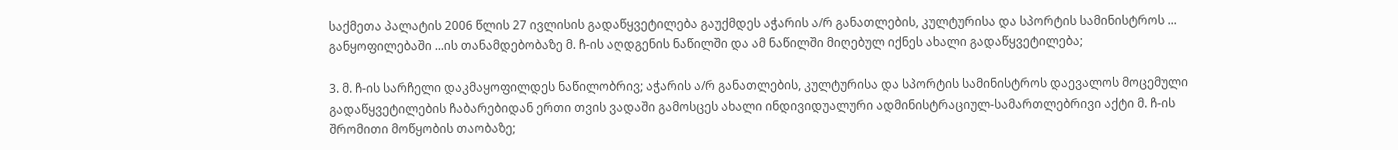საქმეთა პალატის 2006 წლის 27 ივლისის გადაწყვეტილება გაუქმდეს აჭარის ა/რ განათლების, კულტურისა და სპორტის სამინისტროს ... განყოფილებაში ...ის თანამდებობაზე მ. ჩ-ის აღდგენის ნაწილში და ამ ნაწილში მიღებულ იქნეს ახალი გადაწყვეტილება;

3. მ. ჩ-ის სარჩელი დაკმაყოფილდეს ნაწილობრივ; აჭარის ა/რ განათლების, კულტურისა და სპორტის სამინისტროს დაევალოს მოცემული გადაწყვეტილების ჩაბარებიდან ერთი თვის ვადაში გამოსცეს ახალი ინდივიდუალური ადმინისტრაციულ-სამართლებრივი აქტი მ. ჩ-ის შრომითი მოწყობის თაობაზე;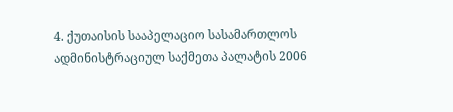4. ქუთაისის სააპელაციო სასამართლოს ადმინისტრაციულ საქმეთა პალატის 2006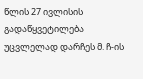წლის 27 ივლისის გადაწყვეტილება უცვლელად დარჩეს მ. ჩ-ის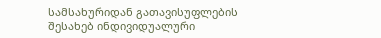სამსახურიდან გათავისუფლების შესახებ ინდივიდუალური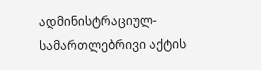ადმინისტრაციულ-სამართლებრივი აქტის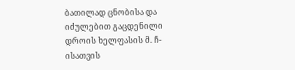ბათილად ცნობისა და იძულებით გაცდენილი დროის ხელფასის მ. ჩ-ისათვის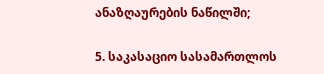ანაზღაურების ნაწილში;

5. საკასაციო სასამართლოს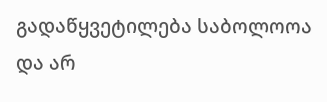გადაწყვეტილება საბოლოოა და არ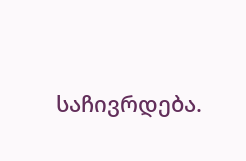საჩივრდება.